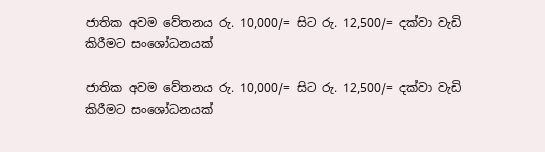ජාතික අවම වේතනය රු. 10,000/= සිට රු. 12,500/= දක්වා වැඩි කිරීමට සංශෝධනයක්

ජාතික අවම වේතනය රු. 10,000/= සිට රු. 12,500/= දක්වා වැඩි කිරීමට සංශෝධනයක්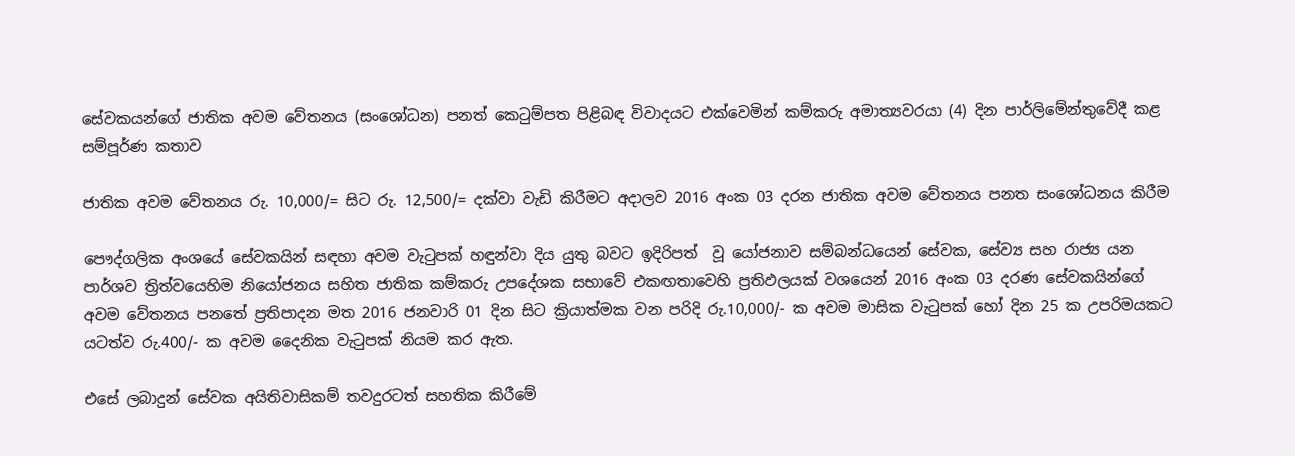සේවකයන්ගේ ජාතික අවම වේතනය (සංශෝධන) පනත් කෙටුම්පත පිළිබඳ විවාදයට එක්වෙමින් කම්කරු අමාත්‍යවරයා (4) දින පාර්ලිමේන්තුවේදී කළ සම්පූර්ණ කතාව

ජාතික අවම වේතනය රු. 10,000/= සිට රු. 12,500/= දක්වා වැඩි කිරීමට අදාලව 2016 අංක 03 දරන ජාතික අවම වේතනය පනත සංශෝධනය කිරීම

පෞද්ගලික අංශයේ සේවකයින් සඳහා අවම වැටුපක් හඳුන්වා දිය යුතු බවට ඉදිරිපත්  වූ යෝජනාව සම්බන්ධයෙන් සේවක, සේව්‍ය සහ රාජ්‍ය යන පාර්ශව ත්‍රිත්වයෙහිම නියෝජනය සහිත ජාතික කම්කරු උපදේශක සභාවේ එකඟතාවෙහි ප්‍රතිඵලයක් වශයෙන් 2016 අංක 03 දරණ සේවකයින්ගේ අවම වේතනය පනතේ ප්‍රතිපාදන මත 2016 ජනවාරි 01 දින සිට ක්‍රියාත්මක වන පරිදි රු.10,000/- ක අවම මාසික වැටුපක් හෝ දින 25 ක උපරිමයකට යටත්ව රු.400/- ක අවම දෛනික වැටුපක් නියම කර ඇත.

එසේ ලබාදුන් සේවක අයිතිවාසිකම් තවදුරටත් සහතික කිරීමේ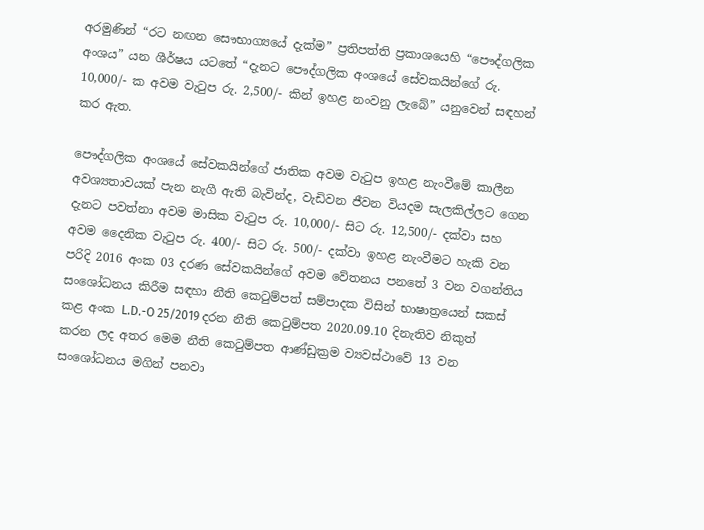අරමුණින් “රට නඟන සෞභාග්‍යයේ දැක්ම” ප්‍රතිපත්ති ප්‍රකාශයෙහි “පෞද්ගලික අංශය” යන ශීර්ෂය යටතේ “දැනට පෞද්ගලික අංශයේ සේවකයින්ගේ රු. 10,000/- ක අවම වැටුප රු. 2,500/- කින් ඉහළ නංවනු ලැබේ” යනුවෙන් සඳහන් කර ඇත.

පෞද්ගලික අංශයේ සේවකයින්ගේ ජාතික අවම වැටුප ඉහළ නැංවීමේ කාලීන අවශ්‍යතාවයක් පැන නැගී ඇති බැවින්ද, වැඩිවන ජීවන වියදම සැලකිල්ලට ගෙන දැනට පවත්නා අවම මාසික වැටුප රු. 10,000/- සිට රු. 12,500/- දක්වා සහ අවම දෛනික වැටුප රු. 400/- සිට රු. 500/- දක්වා ඉහළ නැංවීමට හැකි වන පරිදි 2016 අංක 03 දරණ සේවකයින්ගේ අවම වේතනය පනතේ 3 වන වගන්තිය සංශෝධනය කිරීම සඳහා නීති කෙටුම්පත් සම්පාදක විසින් භාෂාත්‍රයෙන් සකස් කළ අංක L.D.-O 25/2019 දරන නීති කෙටුම්පත 2020.09.10 දිනැතිව නිකුත් කරන ලද අතර මෙම නීති කෙටුම්පත ආණ්ඩුක්‍රම ව්‍යවස්ථාවේ 13 වන සංශෝධනය මගින් පනවා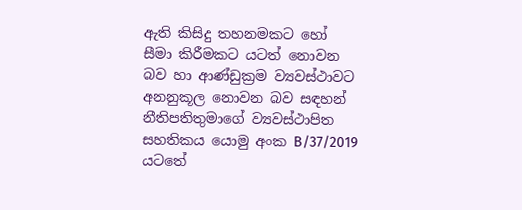ඇති කිසිදු තහනමකට හෝ සීමා කිරීමකට යටත් නොවන බව හා ආණ්ඩුක්‍රම ව්‍යවස්ථාවට අනනුකූල නොවන බව සඳහන් නීතිපතිතුමාගේ ව්‍යවස්ථාපිත සහතිකය යොමු අංක B/37/2019 යටතේ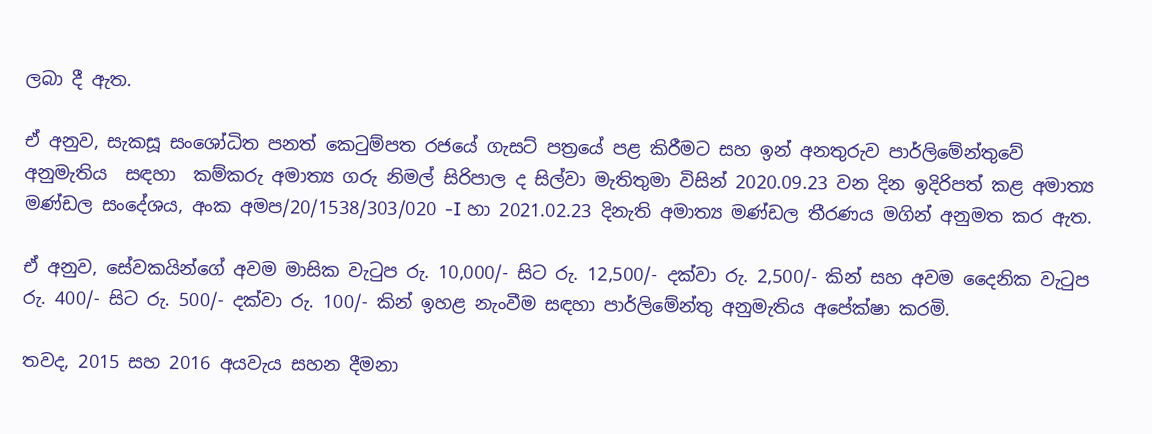ලබා දී ඇත.

ඒ අනුව, සැකසූ සංශෝධිත පනත් කෙටුම්පත රජයේ ගැසට් පත්‍රයේ පළ කිරීමට සහ ඉන් අනතුරුව පාර්ලිමේන්තුවේ අනුමැතිය  සඳහා  කම්කරු අමාත්‍ය ගරු නිමල් සිරිපාල ද සිල්වා මැතිතුමා විසින් 2020.09.23 වන දින ඉදිරිපත් කළ අමාත්‍ය මණ්ඩල සංදේශය, අංක අමප/20/1538/303/020 -I හා 2021.02.23 දිනැති අමාත්‍ය මණ්ඩල තීරණය මගින් අනුමත කර ඇත.

ඒ අනුව, සේවකයින්ගේ අවම මාසික වැටුප රු. 10,000/- සිට රු. 12,500/- දක්වා රු. 2,500/- කින් සහ අවම දෛනික වැටුප රු. 400/- සිට රු. 500/- දක්වා රු. 100/- කින් ඉහළ නැංවීම සඳහා පාර්ලිමේන්තු අනුමැතිය අපේක්ෂා කරමි.

තවද, 2015 සහ 2016 අයවැය සහන දීමනා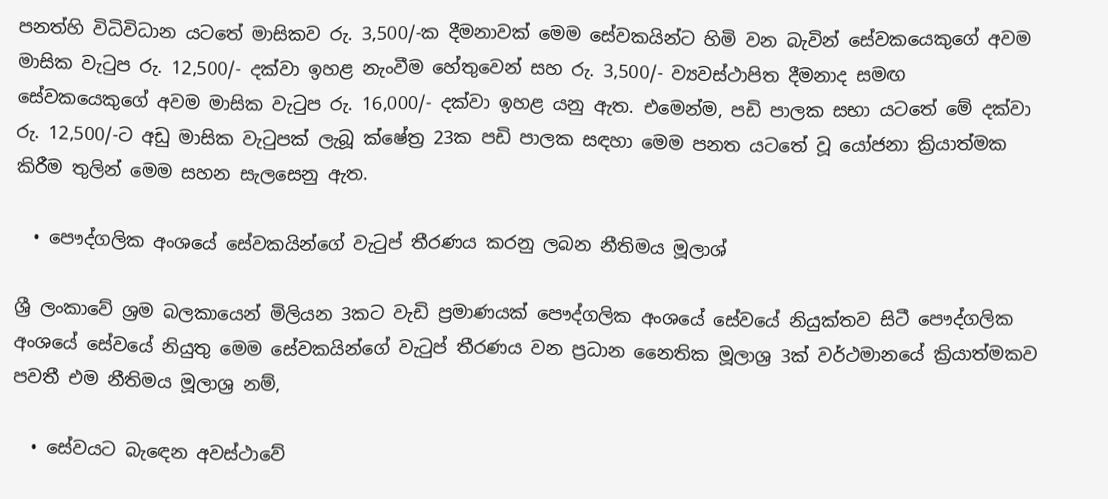පනත්හි විධිවිධාන යටතේ මාසිකව රු. 3,500/-ක දීමනාවක් මෙම සේවකයින්ට හිමි වන බැවින් සේවකයෙකුගේ අවම මාසික වැටුප රු. 12,500/- දක්වා ඉහළ නැංවීම හේතුවෙන් සහ රු. 3,500/- ව්‍යවස්ථාපිත දීමනාද සමඟ සේවකයෙකුගේ අවම මාසික වැටුප රු. 16,000/- දක්වා ඉහළ යනු ඇත. එමෙන්ම, පඩි පාලක සභා යටතේ මේ දක්වා රු. 12,500/-ට අඩු මාසික වැටුපක් ලැබූ ක්ෂේත්‍ර 23ක පඩි පාලක සඳහා මෙම පනත යටතේ වූ යෝජනා ක්‍රියාත්මක කිරීම තුලින් මෙම සහන සැලසෙනු ඇත.

  • පෞද්ගලික අංශයේ සේවකයින්ගේ වැටුප් තීරණය කරනු ලබන නීතිමය මූලාශ්

ශ්‍රී ලංකාවේ ශ්‍රම බලකායෙන් මිලියන 3කට වැඩි ප්‍රමාණයක් ‍පෞද්ගලික අංශයේ සේවයේ නියුක්තව සිටී පෞද්ගලික අංශයේ සේවයේ නියුතු මෙම සේවකයින්ගේ වැටුප් තීරණය වන ප්‍රධාන නෛතික මූලාශ්‍ර 3ක් වර්ථමානයේ ක්‍රියාත්මකව පවතී එම නීතිමය මූලාශ්‍ර නම්,

  • සේවයට බැඳෙන අවස්ථාවේ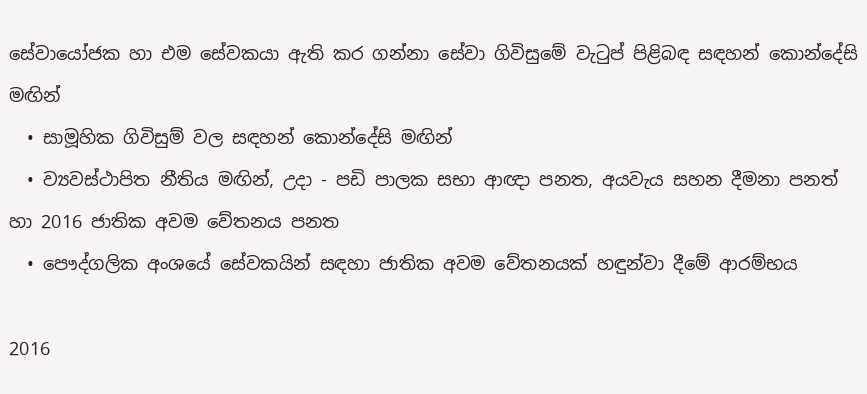සේවායෝජක හා එම සේවකයා ඇති කර ගන්නා සේවා ගිවිසුමේ වැටුප් පිළිබඳ සඳහන් කොන්දේසි මඟින්
  • සාමූහික ගිවිසුම් වල සඳහන් කොන්දේසි මඟින්
  • ව්‍යවස්ථාපිත නීතිය මඟින්, උදා - පඩි පාලක සභා ආඥා පනත, අයවැය සහන දීමනා පනත් හා 2016 ජාතික අවම වේතනය පනත
  • පෞද්ගලික අංශයේ සේවකයින් සඳහා ජාතික අවම වේතනයක් හඳුන්වා දීමේ ආරම්භය

2016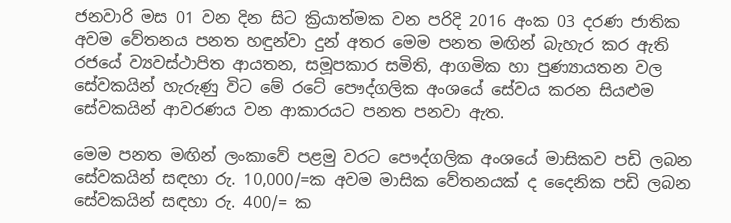ජනවාරි මස 01 වන දින සිට ක්‍රියාත්මක වන පරිදි 2016 අංක 03 දරණ ජාතික අවම වේතනය පනත හඳුන්වා දුන් අතර මෙම පනත මඟින් බැහැර කර ඇති රජයේ ව්‍යවස්ථාපිත ආයතන, සමූපකාර සමිති, ආගමික හා පුණ්‍යායතන වල සේවකයින් හැරුණු විට මේ රටේ පෞද්ගලික අංශයේ සේවය කරන සියළුම සේවකයින් ආවරණය වන ආකාරයට පනත පනවා ඇත.

මෙම පනත මඟින් ලංකාවේ පළමු වරට පෞද්ගලික අංශයේ මාසිකව පඩි ලබන සේවකයින් සඳහා රු. 10,000/=ක අවම මාසික වේතනයක් ද දෛනික පඩි ලබන සේවකයින් සඳහා රු. 400/= ක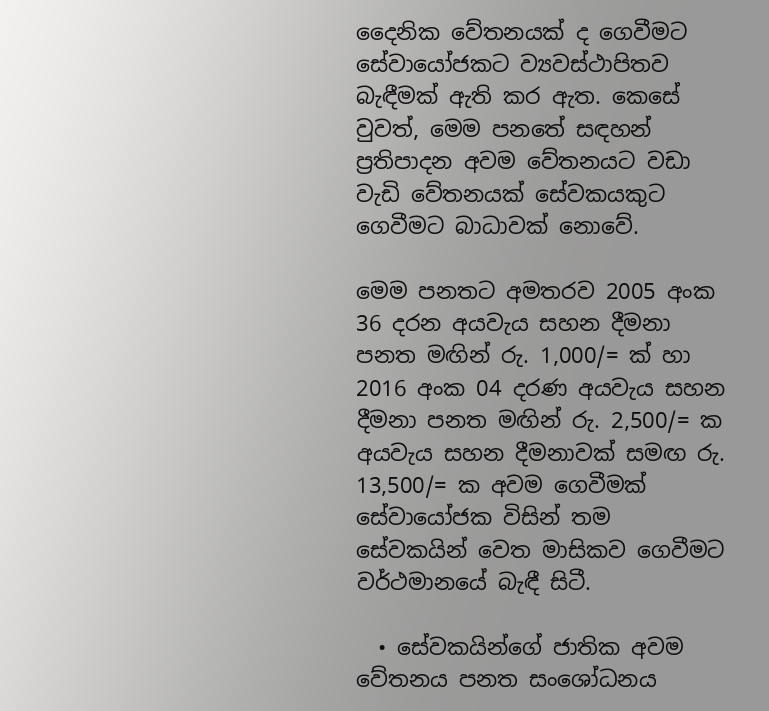දෛනික වේතනයක් ද ගෙවීමට සේවායෝජකට ව්‍යවස්ථාපිතව බැඳීමක් ඇති කර ඇත. කෙසේ වුවත්, මෙම පනතේ සඳහන් ප්‍රතිපාදන අවම වේතනයට වඩා වැඩි වේතනයක් සේවකයකුට ගෙවීමට බාධාවක් නොවේ.

මෙම පනතට අමතරව 2005 අංක 36 දරන අයවැය සහන දීමනා පනත මඟින් රු. 1,000/= ක් හා 2016 අංක 04 දරණ අයවැය සහන දීමනා පනත මඟින් රු. 2,500/= ක අයවැය සහන දීමනාවක් සමඟ රු. 13,500/= ක අවම ගෙවීමක් සේවායෝජක විසින් තම සේවකයින් වෙත මාසිකව ගෙවීමට වර්ථමානයේ බැඳී සිටී.

  • සේවකයින්ගේ ජාතික අවම වේතනය පනත සංශෝධනය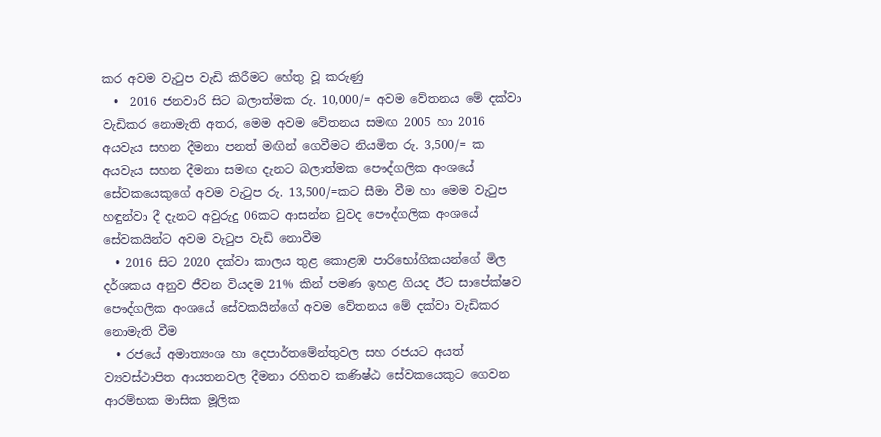කර අවම වැටුප වැඩි කිරීමට හේතු වූ කරුණු
  •  2016 ජනවාරි සිට බලාත්මක රු. 10,000/= අවම වේතනය මේ දක්වා වැඩිකර නොමැති අතර, මෙම අවම වේතනය සමඟ 2005 හා 2016 අයවැය සහන දීමනා පනත් මඟින් ගෙවීමට නියමිත රු. 3,500/= ක අයවැය සහන දීමනා සමඟ දැනට බලාත්මක පෞද්ගලික අංශයේ සේවකයෙකුගේ අවම වැටුප රු. 13,500/=කට සීමා වීම හා මෙම වැටුප හඳුන්වා දී දැනට අවුරුදු 06කට ආසන්න වුවද පෞද්ගලික අංශයේ සේවකයින්ට අවම වැටුප වැඩි නොවීම
  • 2016 සිට 2020 දක්වා කාලය තුළ කොළඹ පාරිභෝගිකයන්ගේ මිල දර්ශකය අනුව ජීවන වියදම 21% කින් පමණ ඉහළ ගියද ඊට සාපේක්ෂව පෞද්ගලික අංශයේ සේවකයින්ගේ අවම වේතනය මේ දක්වා වැඩිකර නොමැති වීම
  • රජයේ අමාත්‍යංශ හා දෙපාර්තමේන්තුවල සහ රජයට අයත් ව්‍යවස්ථාපිත ආයතනවල දීමනා රහිතව කණිෂ්ඨ සේවකයෙකුට ගෙවන ආරම්භක මාසික මූලික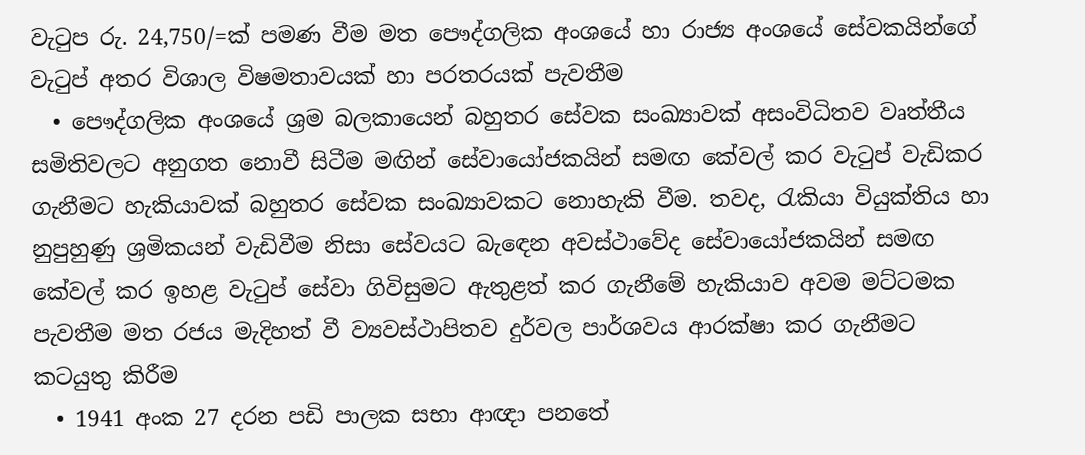වැටුප රු. 24,750/=ක් පමණ වීම මත පෞද්ගලික අංශයේ හා රාජ්‍ය අංශයේ සේවකයින්ගේ වැටුප් අතර විශාල විෂමතාවයක් හා පරතරයක් පැවතීම
  • පෞද්ගලික අංශයේ ශ්‍රම බලකායෙන් බහුතර සේවක සංඛ්‍යාවක් අසංවිධිතව වෘත්තීය සමිතිවලට අනුගත නොවී සිටීම මඟින් සේවායෝජකයින් සමඟ කේවල් කර වැටුප් වැඩිකර ගැනීමට හැකියාවක් බහුතර සේවක සංඛ්‍යාවකට නොහැකි වීම. තවද, රැකියා වියුක්තිය හා නුපුහුණු ශ්‍රමිකයන් වැඩිවීම නිසා සේවයට බැඳෙන අවස්ථාවේද සේවායෝජකයින් සමඟ කේවල් කර ඉහළ වැටුප් සේවා ගිවිසුමට ඇතුළත් කර ගැනීමේ හැකියාව අවම මට්ටමක පැවතීම මත රජය මැදිහත් වී ව්‍යවස්ථාපිතව දුර්වල පාර්ශවය ආරක්ෂා කර ගැනීමට කටයුතු කිරීම
  • 1941 අංක 27 දරන පඩි පාලක සභා ආඥා පනතේ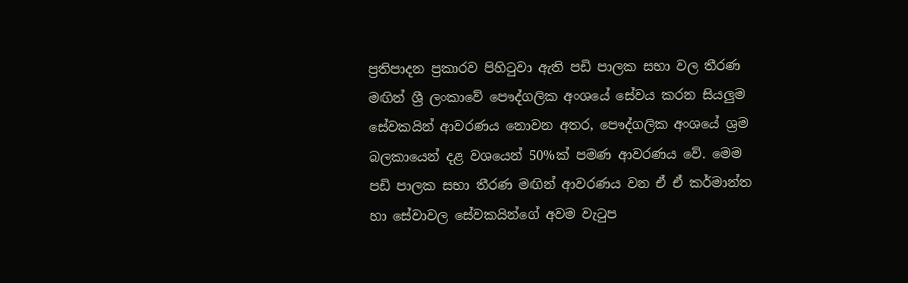ප්‍රතිපාදන ප්‍රකාරව පිහිටුවා ඇති පඩි පාලක සභා වල තීරණ මඟින් ශ්‍රී ලංකාවේ පෞද්ගලික අංශයේ සේවය කරන සියලුම සේවකයින් ආවරණය නොවන අතර, පෞද්ගලික අංශයේ ශ්‍රම බලකායෙන් දළ වශයෙන් 50%ක් පමණ ආවරණය වේ. මෙම පඩි පාලක සභා තීරණ මඟින් ආවරණය වන ඒ ඒ කර්මාන්ත හා සේවාවල සේවකයින්ගේ අවම වැටුප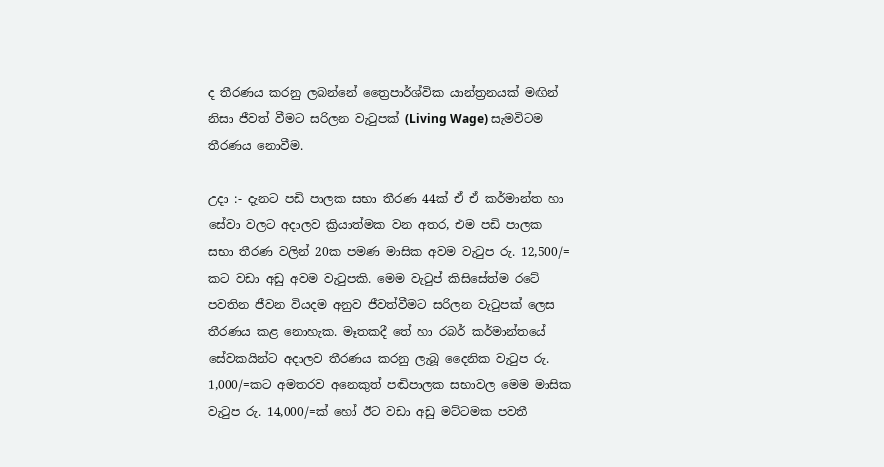ද තීරණය කරනු ලබන්නේ ත්‍රෛපාර්ශ්වික යාන්ත්‍රනයක් මඟින් නිසා ජීවත් වීමට සරිලන වැටුපක් (Living Wage) සැමවිටම තීරණය නොවීම.

උදා :- දැනට පඩි පාලක සභා තීරණ 44ක් ඒ ඒ කර්මාන්ත හා සේවා වලට අදාලව ක්‍රියාත්මක වන අතර, එම පඩි පාලක සභා තීරණ වලින් 20ක පමණ මාසික අවම වැටුප රු. 12,500/= කට වඩා අඩු අවම වැටුපකි. මෙම වැටුප් කිසිසේත්ම රටේ පවතින ජීවන වියදම අනුව ජීවත්වීමට සරිලන වැටුපක් ලෙස තීරණය කළ නොහැක. මෑතකදී තේ හා රබර් කර්මාන්තයේ සේවකයින්ට අදාලව තීරණය කරනු ලැබූ දෛනික වැටුප රු. 1,000/=කට අමතරව අනෙකුත් පඬිපාලක සභාවල මෙම මාසික වැටුප රු. 14,000/=ක් හෝ ඊට වඩා අඩු මට්ටමක පවතී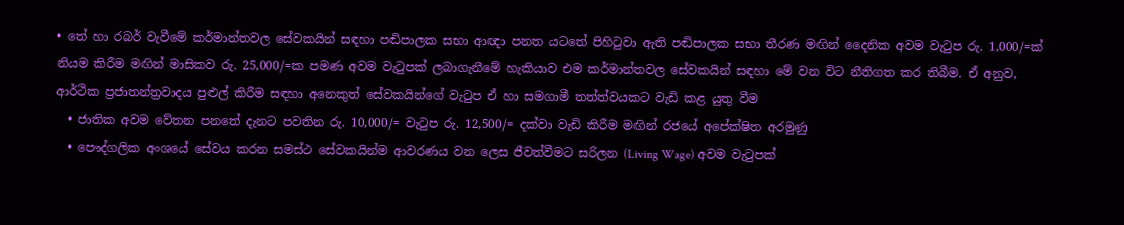• තේ හා රබර් වැවීමේ කර්මාන්තවල සේවකයින් සඳහා පඬිපාලක සභා ආඥා පනත යටතේ පිහිටුවා ඇති පඬිපාලක සභා තීරණ මඟින් දෛනික අවම වැටුප රු. 1,000/=ක් නියම කිරීම මඟින් මාසිකව රු. 25,000/=ක පමණ අවම වැටුපක් ලබාගැනීමේ හැකියාව එම කර්මාන්තවල සේවකයින් සඳහා මේ වන විට නීතිගත කර තිබීම. ඒ අනුව, ආර්ථික ප්‍රජාතන්ත්‍රවාදය පුළුල් කිරීම සඳහා අනෙකුත් සේවකයින්ගේ වැටුප ඒ හා සමගාමී තත්ත්වයකට වැඩි කළ යුතු වීම
  • ජාතික අවම වේතන පනතේ දැනට පවතින රු. 10,000/= වැටුප රු. 12,500/= දක්වා වැඩි කිරීම මඟින් රජයේ අපේක්ෂිත අරමුණු
  • පෞද්ගලික අංශයේ සේවය කරන සමස්ථ සේවකයින්ම ආවරණය වන ලෙස ජීවත්වීමට සරිලන (Living Wage) අවම වැටුපක්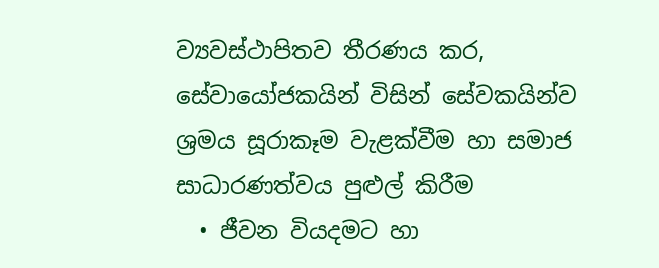ව්‍යවස්ථාපිතව තීරණය කර, සේවායෝජකයින් විසින් සේවකයින්ව ශ්‍රමය සූරාකෑම වැළක්වීම හා සමාජ සාධාරණත්වය පුළුල් කිරීම
  • ජීවන වියදමට හා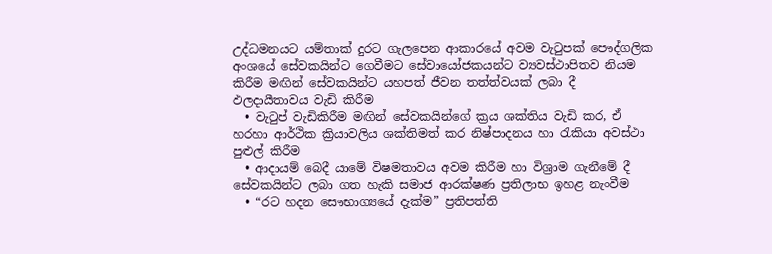උද්ධමනයට යම්තාක් දුරට ගැලපෙන ආකාරයේ අවම වැටුපක් පෞද්ගලික අංශයේ සේවකයින්ට ගෙවීමට සේවායෝජකයන්ට ව්‍යවස්ථාපිතව නියම කිරීම මඟින් සේවකයින්ට යහපත් ජීවන තත්ත්වයක් ලබා දී ඵලදායීතාවය වැඩි කිරීම
  • වැටුප් වැඩිකිරීම මඟින් සේවකයින්ගේ ක්‍රය ශක්තිය වැඩි කර, ඒ හරහා ආර්ථික ක්‍රියාවලිය ශක්තිමත් කර නිෂ්පාදනය හා රැකියා අවස්ථා පුළුල් කිරීම
  • ආදායම් බෙදී යාමේ විෂමතාවය අවම කිරීම හා විශ්‍රාම ගැනීමේ දී සේවකයින්ට ලබා ගත හැකි සමාජ ආරක්ෂණ ප්‍රතිලාභ ඉහළ නැංවීම
  • “රට හදන සෞභාග්‍යයේ දැක්ම” ප්‍රතිපත්ති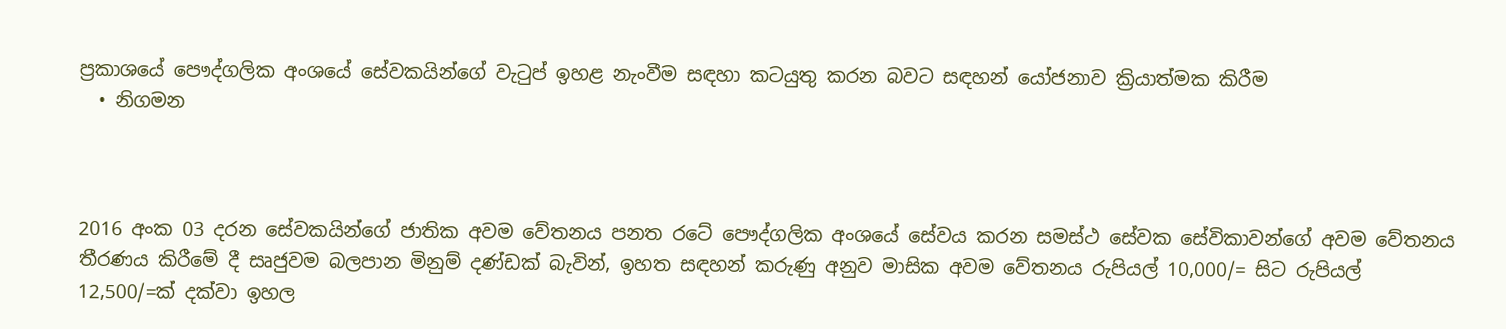ප්‍රකාශයේ පෞද්ගලික අංශයේ සේවකයින්ගේ වැටුප් ඉහළ නැංවීම සඳහා කටයුතු කරන බවට සඳහන් යෝජනාව ක්‍රියාත්මක කිරීම
  • නිගමන



2016 අංක 03 දරන සේවකයින්ගේ ජාතික අවම වේතනය පනත රටේ පෞද්ගලික අංශයේ සේවය කරන සමස්ථ සේවක සේවිකාවන්ගේ අවම වේතනය තීරණය කිරීමේ දී සෘජුවම බලපාන මිනුම් දණ්ඩක් බැවින්, ඉහත සඳහන් කරුණු අනුව මාසික අවම වේතනය රුපියල් 10,000/= සිට රුපියල් 12,500/=ක් දක්වා ඉහල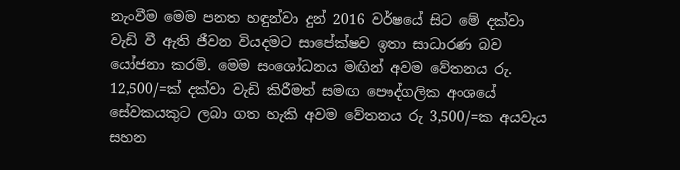නැංවීම මෙම පනත හඳුන්වා දුන් 2016 වර්ෂයේ සිට මේ දක්වා වැඩි වී ඇති ජීවන වියදමට සාපේක්ෂව ඉතා සාධාරණ බව යෝජනා කරමි. මෙම සංශෝධනය මඟින් අවම වේතනය රු. 12,500/=ක් දක්වා වැඩි කිරීමත් සමඟ පෞද්ගලික අංශයේ සේවකයකුට ලබා ගත හැකි අවම වේතනය රු 3,500/=ක අයවැය සහන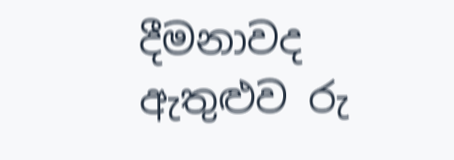දීමනාවද ඇතුළුව රු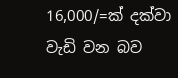16,000/=ක් දක්වා වැඩි වන බව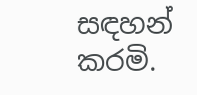සඳහන් කරමි.